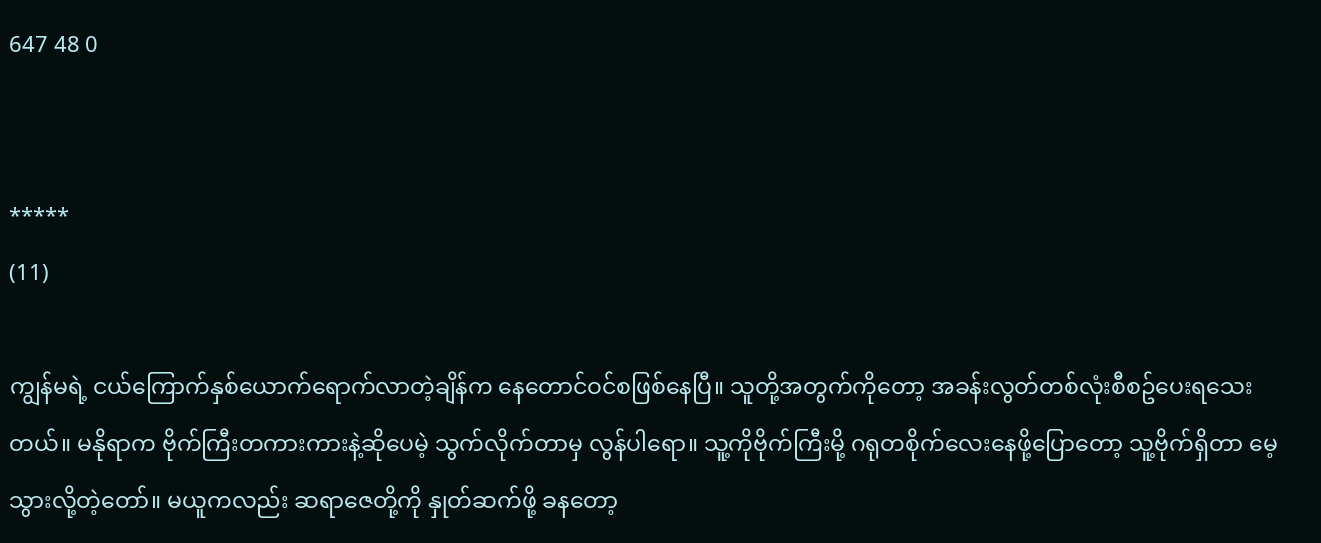647 48 0


*****
(11)

ကျွန်မရဲ့ ငယ်ကြောက်နှစ်ယောက်ရောက်လာတဲ့ချိန်က နေတောင်ဝင်စဖြစ်နေပြီ။ သူတို့အတွက်ကိုတော့ အခန်းလွတ်တစ်လုံးစီစဥ်ပေးရသေးတယ်။ မနိုရာက ဗိုက်ကြီးတကားကားနဲ့ဆိုပေမဲ့ သွက်လိုက်တာမှ လွန်ပါရော။ သူ့ကိုဗိုက်ကြီးမို့ ဂရုတစိုက်လေးနေဖို့ပြောတော့ သူ့ဗိုက်ရှိတာ မေ့သွားလို့တဲ့တော်။ မယူကလည်း ဆရာဇေတို့ကို နှုတ်ဆက်ဖို့ ခနတော့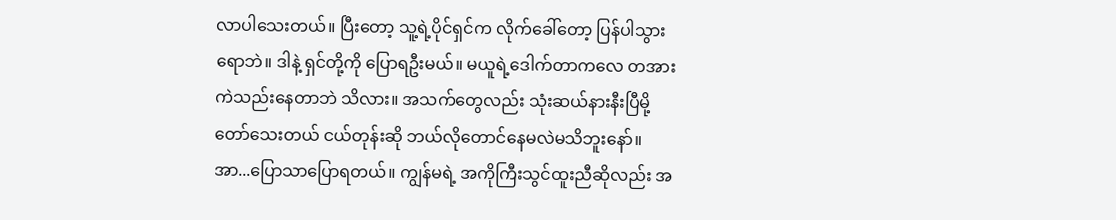လာပါသေးတယ်။ ပြီးတော့ သူ့ရဲ့ပိုင်ရှင်က လိုက်ခေါ်တော့ ပြန်ပါသွားရောဘဲ။ ဒါနဲ့ ရှင်တို့ကို ပြောရဦးမယ်။ မယူရဲ့ဒေါက်တာကလေ တအားကဲသည်းနေတာဘဲ သိလား။ အသက်တွေလည်း သုံးဆယ်နားနီးပြီမို့တော်သေးတယ် ငယ်တုန်းဆို ဘယ်လိုတောင်နေမလဲမသိဘူးနော်။ အာ...ပြောသာပြောရတယ်။ ကျွန်မရဲ့ အကိုကြီးသွင်ထူးညီဆိုလည်း အ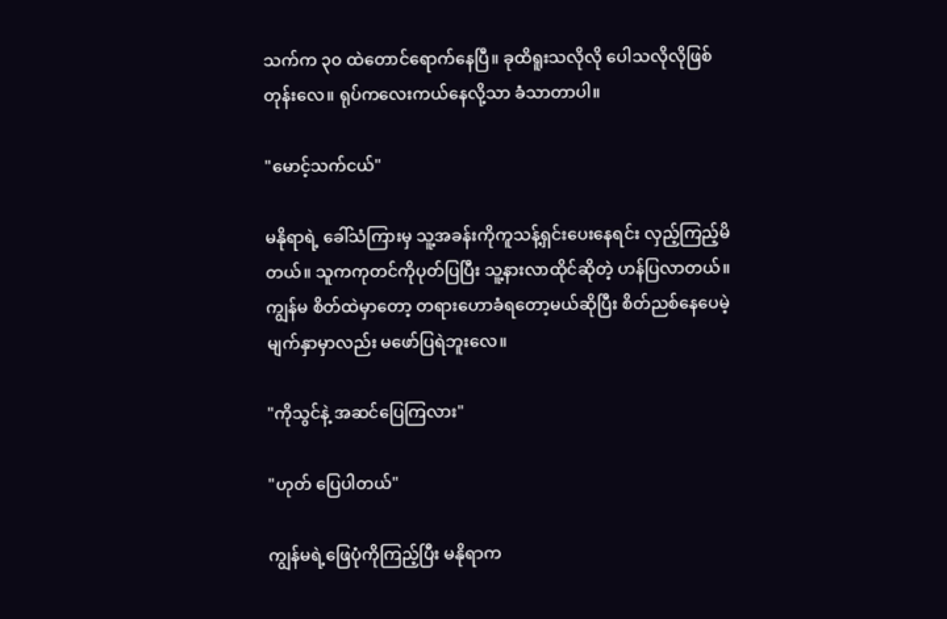သက်က ၃၀ ထဲတောင်ရောက်နေပြီ။ ခုထိရူးသလိုလို ပေါသလိုလိုဖြစ်တုန်းလေ။ ရုပ်ကလေးကယ်နေလို့သာ ခံသာတာပါ။

"မောင့်သက်ငယ်"

မနိုရာရဲ့ ခေါ်သံကြားမှ သူ့အခန်းကိုကူသန့်ရှင်းပေးနေရင်း လှည့်ကြည့်မိတယ်။ သူကကုတင်ကိုပုတ်ပြပြီး သူ့နားလာထိုင်ဆိုတဲ့ ဟန်ပြလာတယ်။ ကျွန်မ စိတ်ထဲမှာတော့ တရားဟောခံရတော့မယ်ဆိုပြီး စိတ်ညစ်နေပေမဲ့ မျက်နှာမှာလည်း မဖော်ပြရဲဘူးလေ။

"ကိုသွင်နဲ့ အဆင်ပြေကြလား"

"ဟုတ် ပြေပါတယ်"

ကျွန်မရဲ့ဖြေပုံကိုကြည့်ပြီး မနိုရာက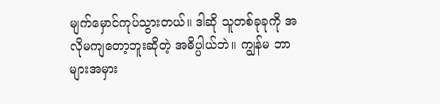မျက်မှောင်ကုပ်သွားတယ်။ ဒါဆို သူတစ်ခုခုကို အလိုမကျတော့ဘူးဆိုတဲ့ အဓိပ္ပါယ်ဘဲ။ ကျွန်မ ဘာများအမှား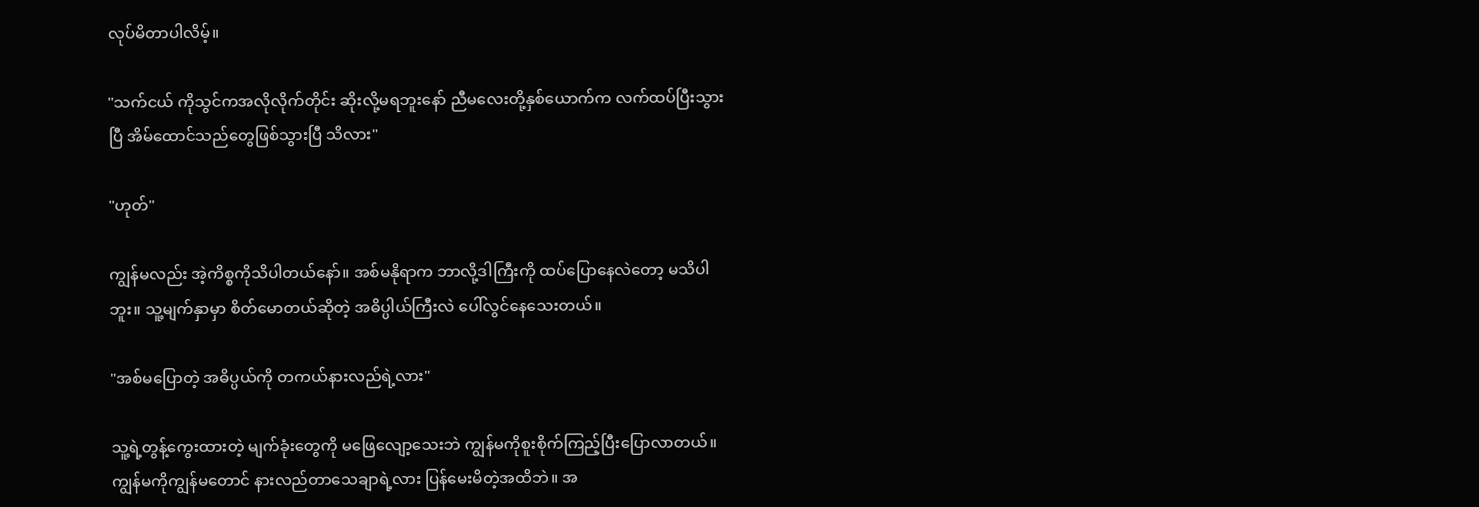လုပ်မိတာပါလိမ့်။

"သက်ငယ် ကိုသွင်ကအလိုလိုက်တိုင်း ဆိုးလို့မရဘူးနော် ညီမလေးတို့နှစ်ယောက်က လက်ထပ်ပြီးသွားပြီ အိမ်ထောင်သည်တွေဖြစ်သွားပြီ သိလား"

"ဟုတ်"

ကျွန်မလည်း အဲ့ကိစ္စကိုသိပါတယ်နော်။ အစ်မနိုရာက ဘာလို့ဒါကြီးကို ထပ်ပြောနေလဲတော့ မသိပါဘူး။ သူ့မျက်နှာမှာ စိတ်မောတယ်ဆိုတဲ့ အဓိပ္ပါယ်ကြီးလဲ ပေါ်လွင်နေသေးတယ်။

"အစ်မပြောတဲ့ အဓိပ္ပယ်ကို တကယ်နားလည်ရဲ့လား"

သူ့ရဲ့တွန့်ကွေးထားတဲ့ မျက်ခုံးတွေကို မဖြေလျော့သေးဘဲ ကျွန်မကိုစူးစိုက်ကြည့်ပြီးပြောလာတယ်။ ကျွန်မကိုကျွန်မတောင် နားလည်တာသေချာရဲ့လား ပြန်မေးမိတဲ့အထိဘဲ။ အ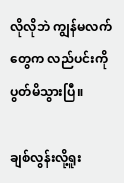လိုလိုဘဲ ကျွန်မလက်တွေက လည်ပင်းကိုပွတ်မိသွားပြီ။

ချစ်လွန်းလို့ရူး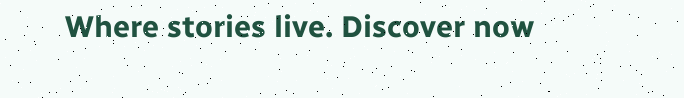Where stories live. Discover now